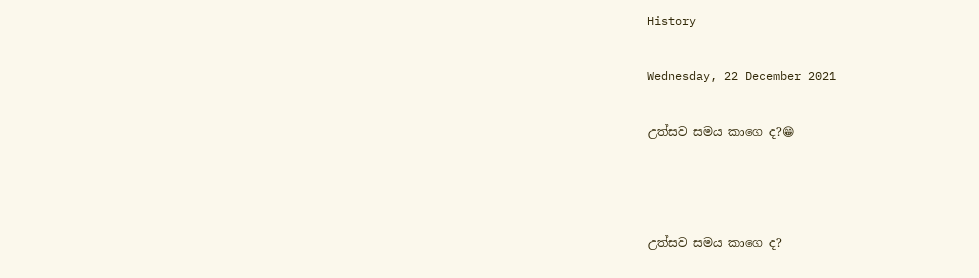History

Wednesday, 22 December 2021

උත්සව සමය කාගෙ ද?😁



උත්සව සමය කාගෙ ද?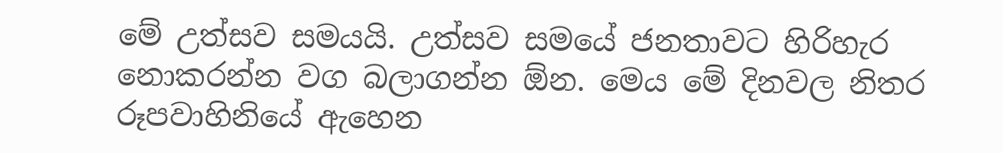මේ උත්සව සමයයි. උත්සව සමයේ ජනතාවට හිරිහැර නොකරන්න වග බලාගන්න ඕන. මෙය මේ දිනවල නිතර රූපවාහිනියේ ඇහෙන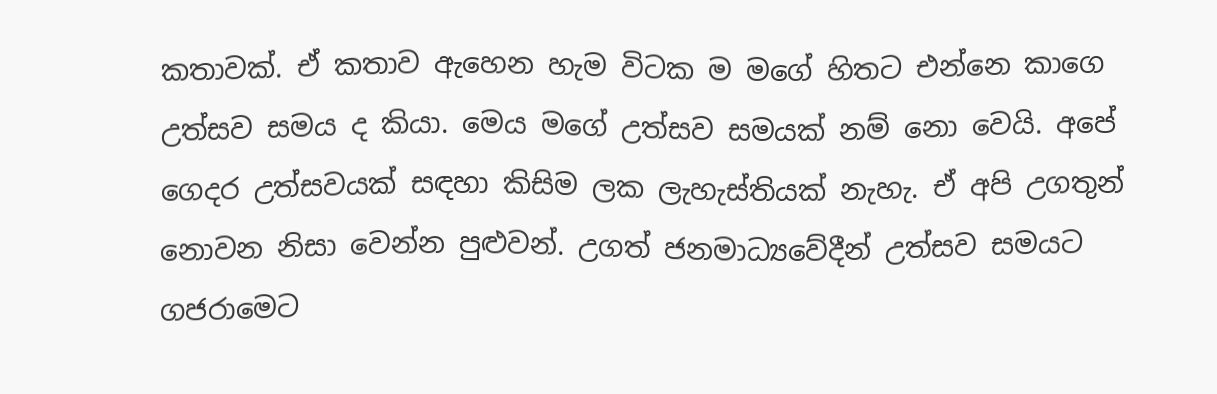කතාවක්. ඒ කතාව ඇහෙන හැම විටක ම මගේ හිතට එන්නෙ කාගෙ උත්සව සමය ද කියා. මෙය මගේ උත්සව සමයක් නම් නො වෙයි. අපේ ගෙදර උත්සවයක් සඳහා කිසිම ලක ලැහැස්තියක් නැහැ. ඒ අපි උගතුන් නොවන නිසා වෙන්න පුළුවන්. උගත් ජනමාධ්‍යවේදීන් උත්සව සමයට ගජරාමෙට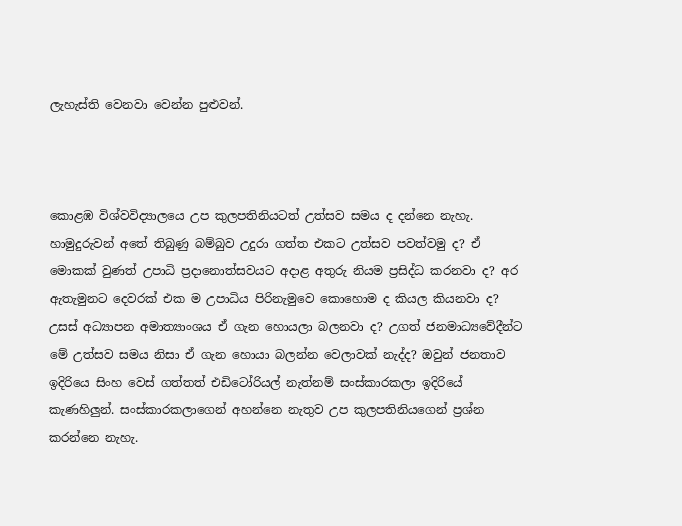ලැහැස්ති වෙනවා වෙන්න පුළුවන්.



කොළඹ විශ්වවිද්‍යාලයෙ උප කුලපතිනියටත් උත්සව සමය ද දන්නෙ නැහැ. හාමුදුරුවන් අතේ තිබුණු බම්බුව උදුරා ගත්ත එකට උත්සව පවත්වමු ද? ඒ මොකක් වුණත් උපාධි ප්‍රදානොත්සවයට අදාළ අතුරු නියම ප්‍රසිද්ධ කරනවා ද? අර ඇතැමුනට දෙවරක් එක ම උපාධිය පිරිනැමුවෙ කොහොම ද කියල කියනවා ද? උසස් අධ්‍යාපන අමාත්‍යාංශය ඒ ගැන හොයලා බලනවා ද? උගත් ජනමාධ්‍යවේදීන්ට මේ උත්සව සමය නිසා ඒ ගැන හොයා බලන්න වෙලාවක් නැද්ද? ඔවුන් ජනතාව ඉදිරියෙ සිංහ වෙස් ගත්තත් එඩිටෝරියල් නැත්නම් සංස්කාරකලා ඉදිරියේ කැණහිලුන්. සංස්කාරකලාගෙන් අහන්නෙ නැතුව උප කුලපතිනියගෙන් ප්‍රශ්න කරන්නෙ නැහැ.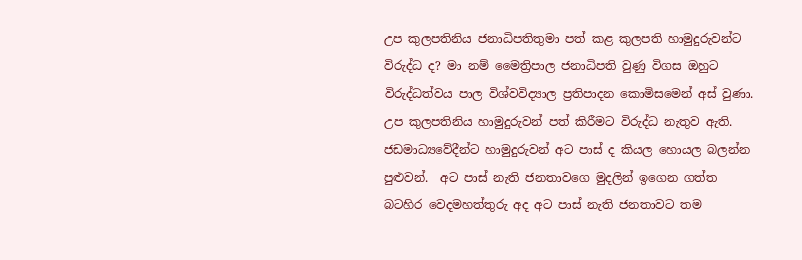උප කුලපතිනිය ජනාධිපතිතුමා පත් කළ කුලපති හාමුදුරුවන්ට විරුද්ධ ද? මා නම් මෛත්‍රිපාල ජනාධිපති වුණු විගස ඔහුට විරුද්ධත්වය පාල විශ්වවිද්‍යාල ප්‍රතිපාදන කොමිසමෙන් අස් වුණා. උප කුලපතිනිය හාමුදුරුවන් පත් කිරීමට විරුද්ධ නැතුව ඇති.  ජඩමාධ්‍යවේදීන්ට හාමුදුරුවන් අට පාස් ද කියල හොයල බලන්න පුළුවන්.  අට පාස් නැති ජනතාවගෙ මුදලින් ඉගෙන ගත්ත බටහිර වෙදමහත්තුරු අද අට පාස් නැති ජනතාවට තම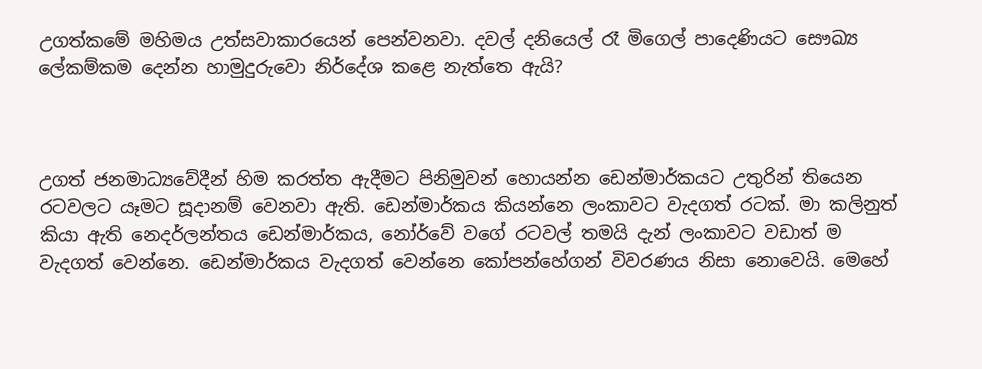උගත්කමේ මහිමය උත්සවාකාරයෙන් පෙන්වනවා. දවල් දනියෙල් රෑ මිගෙල් පාදෙණියට සෞඛ්‍ය ලේකම්කම දෙන්න හාමුදුරුවො නිර්දේශ කළෙ නැත්තෙ ඇයි?



උගත් ජනමාධ්‍යවේදීන් හිම කරත්ත ඇදීමට පිනිමුවන් හොයන්න ඩෙන්මාර්කයට උතුරින් තියෙන රටවලට යෑමට සූදානම් වෙනවා ඇති. ඩෙන්මාර්කය කියන්නෙ ලංකාවට වැදගත් රටක්. මා කලිනුත් කියා ඇති නෙදර්ලන්තය ඩෙන්මාර්කය, නෝර්වේ වගේ රටවල් තමයි දැන් ලංකාවට වඩාත් ම වැදගත් වෙන්නෙ. ඩෙන්මාර්කය වැදගත් වෙන්නෙ කෝපන්හේගන් විවරණය නිසා නොවෙයි. මෙහේ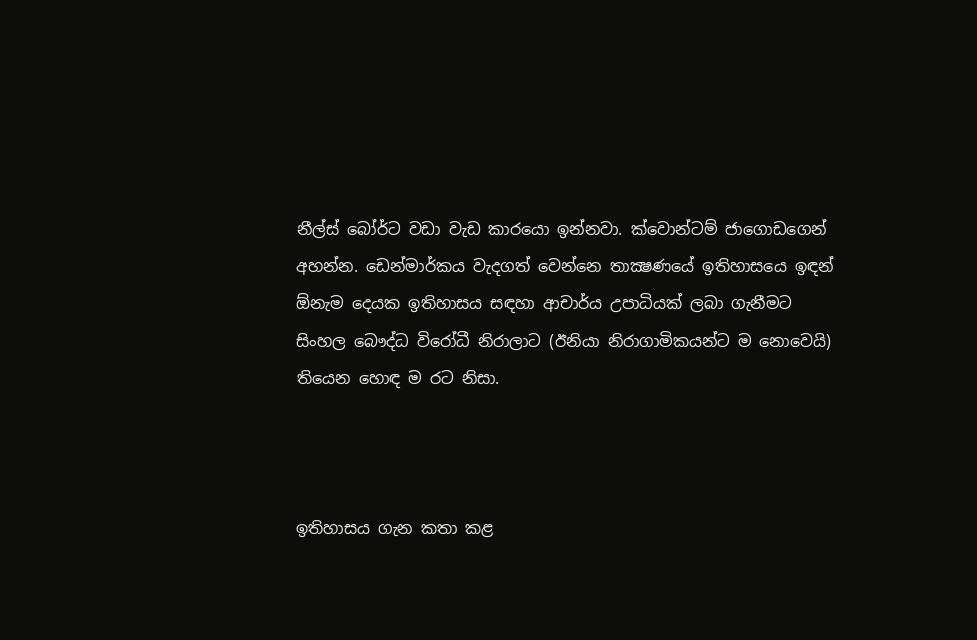නීල්ස් බෝර්ට වඩා වැඩ කාරයො ඉන්නවා. ක්වොන්ටම් ජාගොඩගෙන් අහන්න. ඩෙන්මාර්කය වැදගත් වෙන්නෙ තාක්‍ෂණයේ ඉතිහාසයෙ ඉඳන් ඕනැම දෙයක ඉතිහාසය සඳහා ආචාර්ය උපාධියක් ලබා ගැනීමට සිංහල බෞද්ධ විරෝධී නිරාලාට (ඊනියා නිරාගාමිකයන්ට ම නොවෙයි) තියෙන හොඳ ම රට නිසා.



ඉතිහාසය ගැන කතා කළ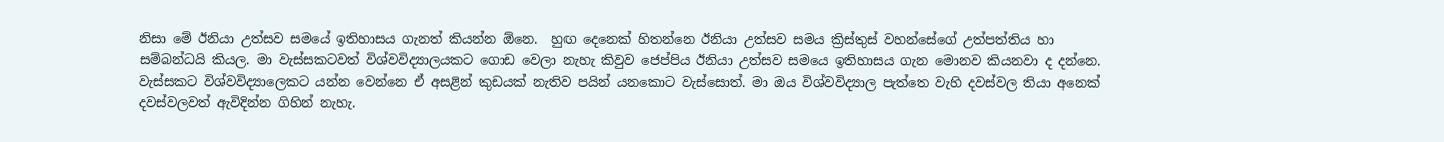නිසා මේ ඊනියා උත්සව සමයේ ඉතිහාසය ගැනත් කියන්න ඕනෙ.  හුඟ දෙනෙක් හිතන්නෙ ඊනියා උත්සව සමය ක්‍රිස්තුස් වහන්සේගේ උත්පත්තිය හා සම්බන්ධයි කියල. මා වැස්සකටවත් විශ්වවිද්‍යාලයකට ගොඩ වෙලා නැහැ කිවුව ජෙප්පිය ඊනියා උත්සව සමයෙ ඉතිහාසය ගැන මොනව කියනවා ද දන්නෙ. වැස්සකට විශ්වවිද්‍යාලෙකට යන්න වෙන්නෙ ඒ අසළින් කුඩයක් නැතිව පයින් යනකොට වැස්සොත්. මා ඔය විශ්වවිද්‍යාල පැත්තෙ වැහි දවස්වල තියා අනෙක් දවස්වලවත් ඇවිදින්න ගිහින් නැහැ.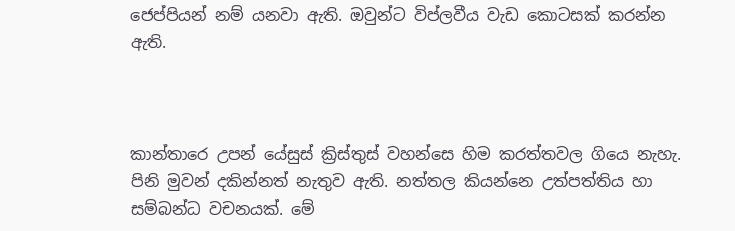ජෙප්පියන් නම් යනවා ඇති. ඔවුන්ට විප්ලවීය වැඩ කොටසක් කරන්න ඇති.



කාන්තාරෙ උපන් යේසුස් ක්‍රිස්තුස් වහන්සෙ හිම කරත්තවල ගියෙ නැහැ. පිනි මුවන් දකින්නත් නැතුව ඇති. නත්තල කියන්නෙ උත්පත්තිය හා සම්බන්ධ වචනයක්. මේ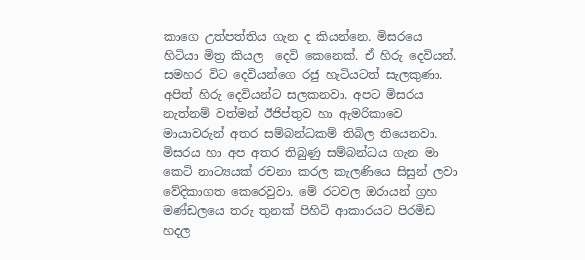කාගෙ උත්පත්තිය ගැන ද කියන්නෙ. මිසරයෙ හිටියා මිත්‍ර කියල  දෙවි කෙනෙක්. ඒ හිරු දෙවියන්. සමහර විට දෙවියන්ගෙ රජු හැටියටත් සැලකුණා. අපිත් හිරු දෙවියන්ට සලකනවා. අපට මිසරය නැත්නම් වත්මන් ඊජිප්තුව හා ඇමරිකාවෙ මායාවරුන් අතර සම්බන්ධකම් තිබිල තියෙනවා. මිසරය හා අප අතර තිබුණු සම්බන්ධය ගැන මා කෙටි නාට්‍යයක් රචනා කරල කැලණියෙ සිසුන් ලවා වේදිකාගත කෙරෙවුවා. මේ රටවල ඔරායන් ග්‍රහ මණ්ඩලයෙ තරු තුනක් පිහිටි ආකාරයට පිරමිඩ හදල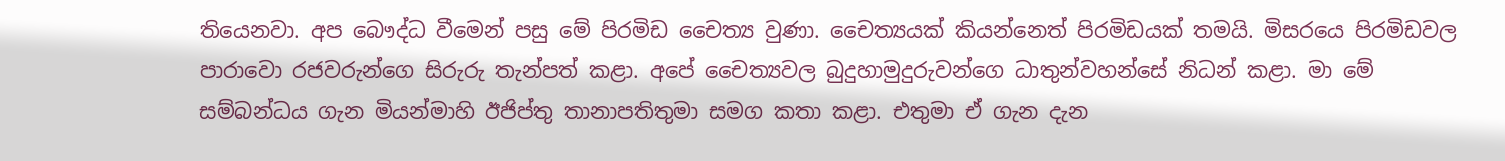තියෙනවා. අප බෞද්ධ වීමෙන් පසු මේ පිරමිඩ චෛත්‍ය වුණා. චෛත්‍යයක් කියන්නෙත් පිරමිඩයක් තමයි. මිසරයෙ පිරමිඩවල පාරාවො රජවරුන්ගෙ සිරුරු තැන්පත් කළා. අපේ චෛත්‍යවල බුදුහාමුදුරුවන්ගෙ ධාතුන්වහන්සේ නිධන් කළා. මා මේ සම්බන්ධය ගැන මියන්මාහි ඊජිප්තු තානාපතිතුමා සමග කතා කළා. එතුමා ඒ ගැන දැන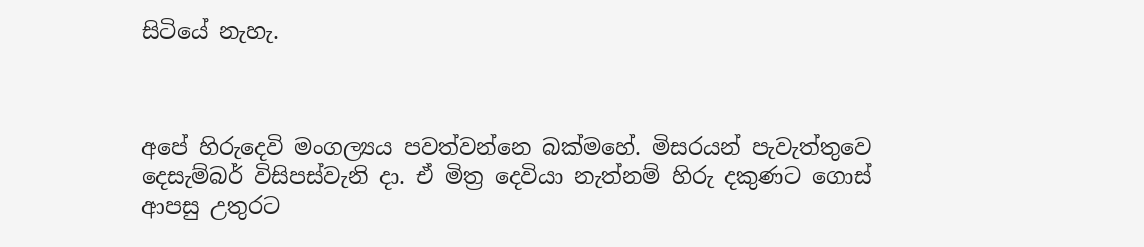සිටියේ නැහැ.



අපේ හිරුදෙවි මංගල්‍යය පවත්වන්නෙ බක්මහේ. මිසරයන් පැවැත්තුවෙ දෙසැම්බර් විසිපස්වැනි දා. ඒ මිත්‍ර දෙවියා නැත්නම් හිරු දකුණට ගොස් ආපසු උතුරට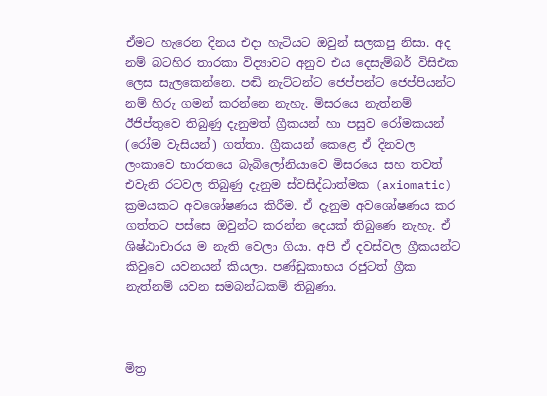ඒමට හැරෙන දිනය එදා හැටියට ඔවුන් සලකපු නිසා. අද නම් බටහිර තාරකා විද්‍යාවට අනුව එය දෙසැම්බර් විසිඑක ලෙස සැලකෙන්නෙ. පඬි නැට්ටන්ට ජෙප්පන්ට ජෙප්පියන්ට නම් හිරු ගමන් කරන්නෙ නැහැ. මිසරයෙ නැත්නම් ඊජිප්තුවෙ තිබුණු දැනුමත් ග්‍රීකයන් හා පසුව රෝමකයන් (රෝම වැසියන්) ගත්තා. ග්‍රීකයන් කෙළෙ ඒ දිනවල ලංකාවෙ භාරතයෙ බැබිලෝනියාවෙ මිසරයෙ සහ තවත් එවැනි රටවල තිබුණු දැනුම ස්වසිද්ධාත්මක (axiomatic) ක්‍රමයකට අවශෝෂණය කිරීම. ඒ දැනුම අවශෝෂණය කර ගත්තට පස්සෙ ඔවුන්ට කරන්න දෙයක් තිබුණෙ නැහැ. ඒ ශිෂ්ඨාචාරය ම නැති වෙලා ගියා. අපි ඒ දවස්වල ග්‍රීකයන්ට කිවුවෙ යවනයන් කියලා. පණ්ඩුකාභය රජුටත් ග්‍රීක නැත්නම් යවන සමබන්ධකම් තිබුණා.



මිත්‍ර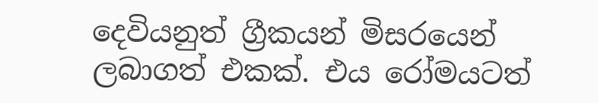දෙවියනුත් ග්‍රීකයන් මිසරයෙන් ලබාගත් එකක්. එය රෝමයටත්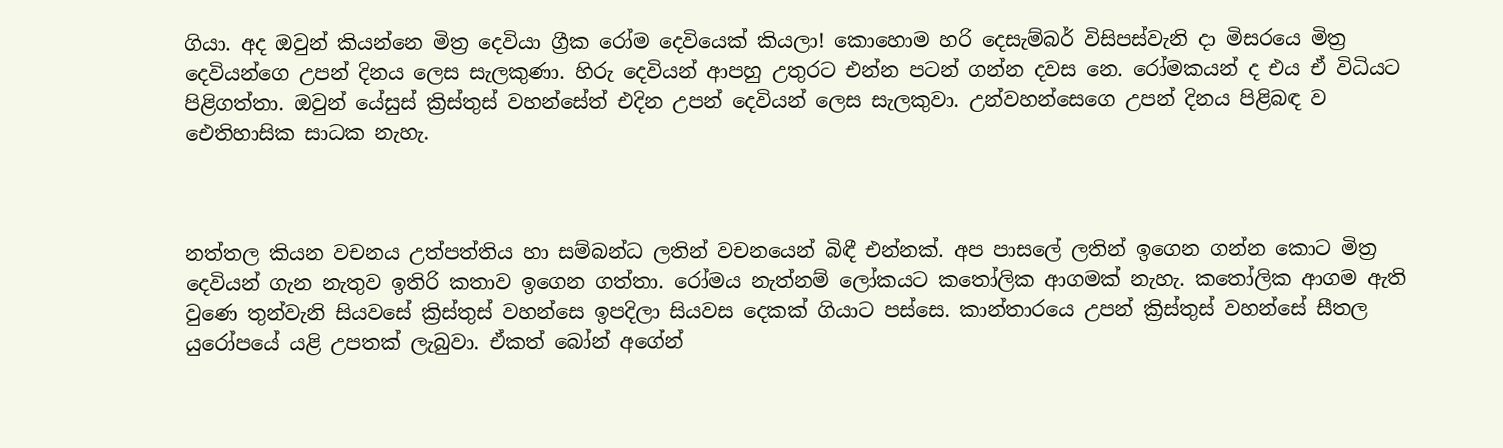ගියා. අද ඔවුන් කියන්නෙ මිත්‍ර දෙවියා ග්‍රීක රෝම දෙවියෙක් කියලා! කොහොම හරි දෙසැම්බර් විසිපස්වැනි දා මිසරයෙ මිත්‍ර දෙවියන්ගෙ උපන් දිනය ලෙස සැලකුණා. හිරු දෙවියන් ආපහු උතුරට එන්න පටන් ගන්න දවස නෙ. රෝමකයන් ද එය ඒ විධියට පිළිගත්තා. ඔවුන් යේසුස් ක්‍රිස්තුස් වහන්සේත් එදින උපන් දෙවියන් ලෙස සැලකුවා. උන්වහන්සෙගෙ උපන් දිනය පිළිබඳ ව ඓතිහාසික සාධක නැහැ.



නත්තල කියන වචනය උත්පත්තිය හා සම්බන්ධ ලතින් වචනයෙන් බිඳී එන්නක්. අප පාසලේ ලතින් ඉගෙන ගන්න කොට මිත්‍ර දෙවියන් ගැන නැතුව ඉතිරි කතාව ඉගෙන ගත්තා. රෝමය නැත්නම් ලෝකයට කතෝලික ආගමක් නැහැ. කතෝලික ආගම ඇති වුණෙ තුන්වැනි සියවසේ ක්‍රිස්තුස් වහන්සෙ ඉපදිලා සියවස දෙකක් ගියාට පස්සෙ. කාන්තාරයෙ උපන් ක්‍රිස්තුස් වහන්සේ සීතල යුරෝපයේ යළි උපතක් ලැබුවා. ඒකත් බෝන් අගේන්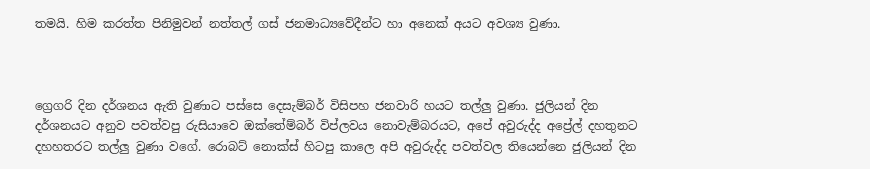තමයි. හිම කරත්ත පිනිමුවන් නත්තල් ගස් ජනමාධ්‍යවේදීන්ට හා අනෙක් අයට අවශ්‍ය වුණා.



ග්‍රෙගරි දින දර්ශනය ඇති වුණාට පස්සෙ දෙසැම්බර් විසිපහ ජනවාරි හයට තල්ලු වුණා. ජුලියන් දින දර්ශනයට අනුව පවත්වපු රුසියාවෙ ඔක්තේම්බර් විප්ලවය නොවැම්බරයට, අපේ අවුරුද්ද අප්‍රේල් දහතුනට දහහතරට තල්ලු වුණා වගේ. රොබට් නොක්ස් හිටපු කාලෙ අපි අවුරුද්ද පවත්වල තියෙන්නෙ ජුලියන් දින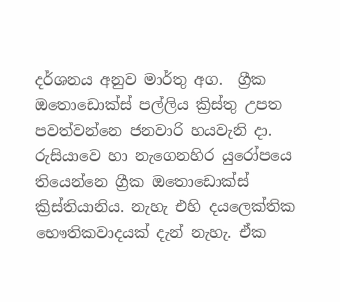දර්ශනය අනුව මාර්තු අග.  ග්‍රීක ඔතොඩොක්ස් පල්ලිය ක්‍රිස්තු උපත පවත්වන්නෙ ජනවාරි හයවැනි දා. රුසියාවෙ හා නැගෙනහිර යුරෝපයෙ තියෙන්නෙ ග්‍රීක ඔතොඩොක්ස් ක්‍රිස්තියානිය. නැහැ එහි දයලෙක්තික භෞතිකවාදයක් දැන් නැහැ. ඒක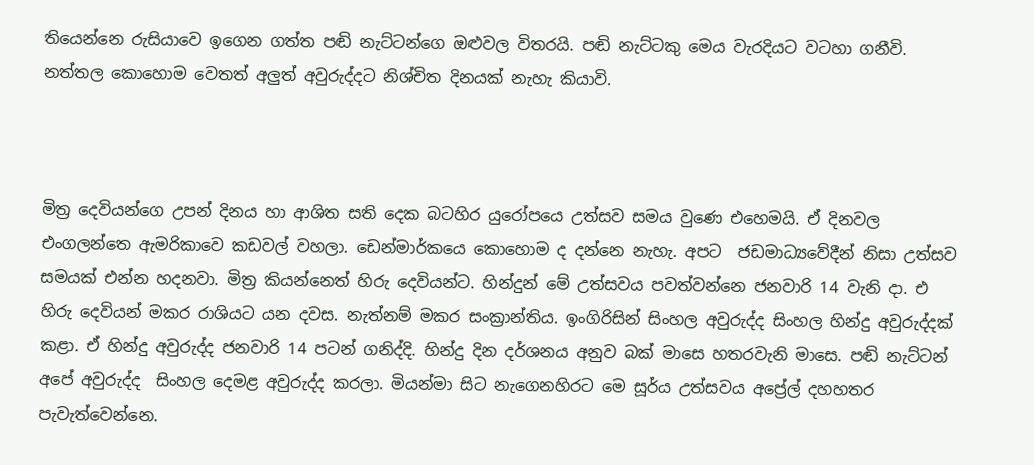තියෙන්නෙ රුසියාවෙ ඉගෙන ගත්ත පඬි නැට්ටන්ගෙ ඔළුවල විතරයි. පඬි නැට්ටකු මෙය වැරදියට වටහා ගනීවි. නත්තල කොහොම වෙතත් අලුත් අවුරුද්දට නිශ්චිත දිනයක් නැහැ කියාවි.



මිත්‍ර දෙවියන්ගෙ උපන් දිනය හා ආශිත සති දෙක බටහිර යුරෝපයෙ උත්සව සමය වුණෙ එහෙමයි. ඒ දිනවල එංගලන්තෙ ඇමරිකාවෙ කඩවල් වහලා. ඩෙන්මාර්කයෙ කොහොම ද දන්නෙ නැහැ. අපට  ජඩමාධ්‍යවේදීන් නිසා උත්සව සමයක් එන්න හදනවා. මිත්‍ර කියන්නෙත් හිරු දෙවියන්ට. හින්දුන් මේ උත්සවය පවත්වන්නෙ ජනවාරි 14 වැනි දා. එ හිරු දෙවියන් මකර රාශියට යන දවස. නැත්නම් මකර සංක්‍රාන්තිය. ඉංගිරිසින් සිංහල අවුරුද්ද සිංහල හින්දු අවුරුද්දක් කළා. ඒ හින්දු අවුරුද්ද ජනවාරි 14 පටන් ගනිද්දි. හින්දු දින දර්ශනය අනුව බක් මාසෙ හතරවැනි මාසෙ. පඬි නැට්ටන් අපේ අවුරුද්ද  සිංහල දෙමළ අවුරුද්ද කරලා. මියන්මා සිට නැගෙනහිරට මෙ සූර්ය උත්සවය අප්‍රේල් දහහතර පැවැත්වෙන්නෙ.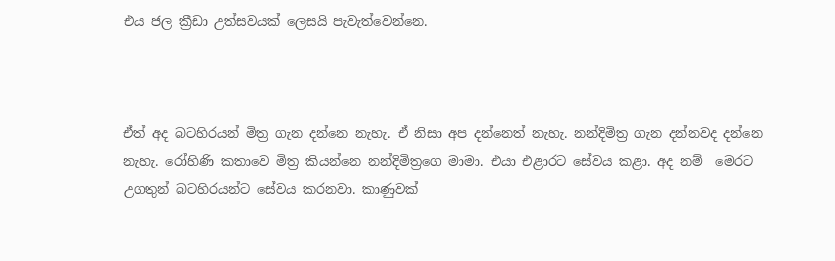එය ජල ක්‍රීඩා උත්සවයක් ලෙසයි පැවැත්වෙන්නෙ.



ඒත් අද බටහිරයන් මිත්‍ර ගැන දන්නෙ නැහැ. ඒ නිසා අප දන්නෙත් නැහැ. නන්දිමිත්‍ර ගැන දන්නවද දන්නෙ නැහැ. රෝහිණි කතාවෙ මිත්‍ර කියන්නෙ නන්දිමිත්‍රගෙ මාමා. එයා එළාරට සේවය කළා. අද නම්  මෙරට උගතුන් බටහිරයන්ට සේවය කරනවා. කාණුවක්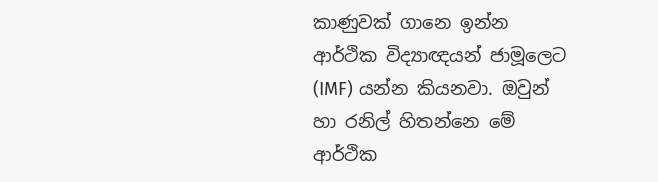කාණුවක් ගානෙ ඉන්න ආර්ථික විද්‍යාඥයන් ජාමූලෙට (IMF) යන්න කියනවා. ඔවුන් හා රනිල් හිතන්නෙ මේ ආර්ථික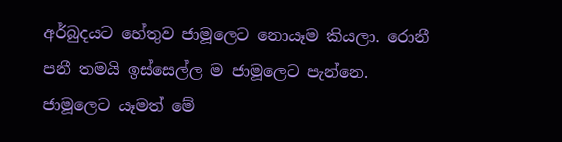අර්බුදයට හේතුව ජාමූලෙට නොයෑම කියලා. රොනී පනී තමයි ඉස්සෙල්ල ම ජාමූලෙට පැන්නෙ.  ජාමූලෙට යෑමත් මේ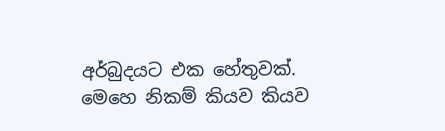අර්බුදයට එක හේතුවක්. මෙහෙ නිකම් කියව කියව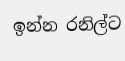ඉන්න රනිල්ට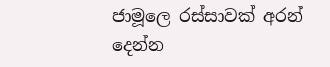ජාමූලෙ රස්සාවක් අරන් දෙන්න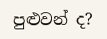පුළුවන් ද?